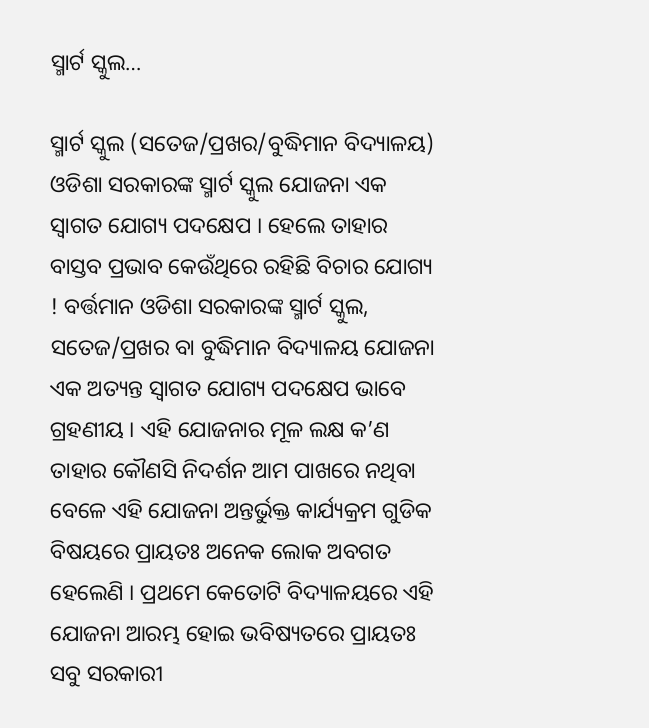ସ୍ମାର୍ଟ ସ୍କୁଲ…

ସ୍ମାର୍ଟ ସ୍କୁଲ (ସତେଜ/ପ୍ରଖର/ବୁଦ୍ଧିମାନ ବିଦ୍ୟାଳୟ) ଓଡିଶା ସରକାରଙ୍କ ସ୍ମାର୍ଟ ସ୍କୁଲ ଯୋଜନା ଏକ ସ୍ୱାଗତ ଯୋଗ୍ୟ ପଦକ୍ଷେପ । ହେଲେ ତାହାର ବାସ୍ତବ ପ୍ରଭାବ କେଉଁଥିରେ ରହିଛି ବିଚାର ଯୋଗ୍ୟ ! ବର୍ତ୍ତମାନ ଓଡିଶା ସରକାରଙ୍କ ସ୍ମାର୍ଟ ସ୍କୁଲ, ସତେଜ/ପ୍ରଖର ବା ବୁଦ୍ଧିମାନ ବିଦ୍ୟାଳୟ ଯୋଜନା ଏକ ଅତ୍ୟନ୍ତ ସ୍ୱାଗତ ଯୋଗ୍ୟ ପଦକ୍ଷେପ ଭାବେ ଗ୍ରହଣୀୟ । ଏହି ଯୋଜନାର ମୂଳ ଲକ୍ଷ କ’ଣ ତାହାର କୌଣସି ନିଦର୍ଶନ ଆମ ପାଖରେ ନଥିବା ବେଳେ ଏହି ଯୋଜନା ଅନ୍ତର୍ଭୁକ୍ତ କାର୍ଯ୍ୟକ୍ରମ ଗୁଡିକ ବିଷୟରେ ପ୍ରାୟତଃ ଅନେକ ଲୋକ ଅବଗତ ହେଲେଣି । ପ୍ରଥମେ କେତୋଟି ବିଦ୍ୟାଳୟରେ ଏହି ଯୋଜନା ଆରମ୍ଭ ହୋଇ ଭବିଷ୍ୟତରେ ପ୍ରାୟତଃ ସବୁ ସରକାରୀ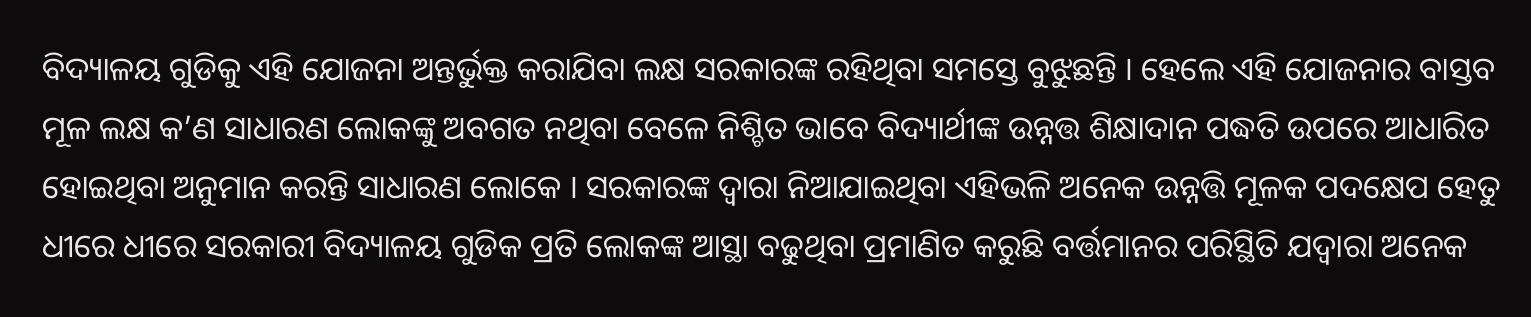ବିଦ୍ୟାଳୟ ଗୁଡିକୁ ଏହି ଯୋଜନା ଅନ୍ତର୍ଭୁକ୍ତ କରାଯିବା ଲକ୍ଷ ସରକାରଙ୍କ ରହିଥିବା ସମସ୍ତେ ବୁଝୁଛନ୍ତି । ହେଲେ ଏହି ଯୋଜନାର ବାସ୍ତବ ମୂଳ ଲକ୍ଷ କ’ଣ ସାଧାରଣ ଲୋକଙ୍କୁ ଅବଗତ ନଥିବା ବେଳେ ନିଶ୍ଚିତ ଭାବେ ବିଦ୍ୟାର୍ଥୀଙ୍କ ଉନ୍ନତ୍ତ ଶିକ୍ଷାଦାନ ପଦ୍ଧତି ଉପରେ ଆଧାରିତ ହୋଇଥିବା ଅନୁମାନ କରନ୍ତି ସାଧାରଣ ଲୋକେ । ସରକାରଙ୍କ ଦ୍ୱାରା ନିଆଯାଇଥିବା ଏହିଭଳି ଅନେକ ଉନ୍ନତ୍ତି ମୂଳକ ପଦକ୍ଷେପ ହେତୁ ଧୀରେ ଧୀରେ ସରକାରୀ ବିଦ୍ୟାଳୟ ଗୁଡିକ ପ୍ରତି ଲୋକଙ୍କ ଆସ୍ଥା ବଢୁଥିବା ପ୍ରମାଣିତ କରୁଛି ବର୍ତ୍ତମାନର ପରିସ୍ଥିତି ଯଦ୍ୱାରା ଅନେକ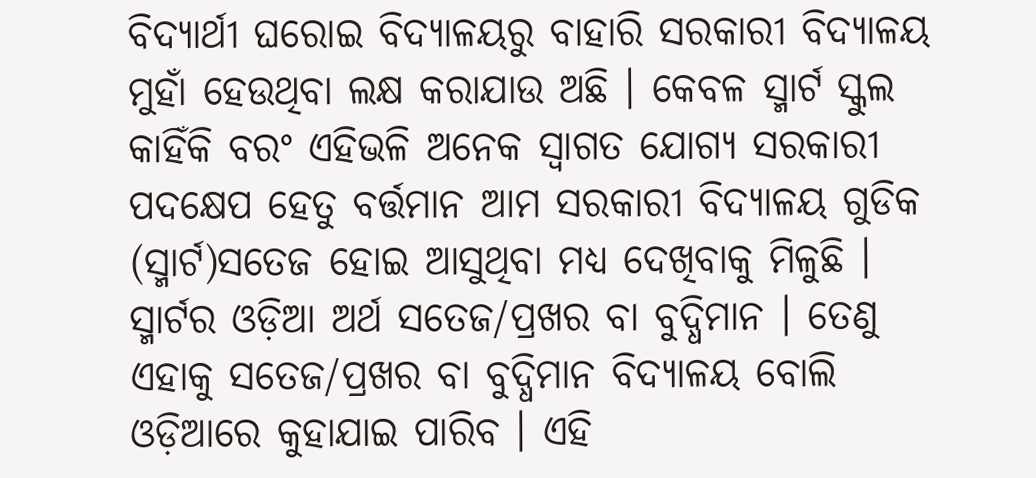ବିଦ୍ୟାର୍ଥୀ ଘରୋଇ ବିଦ୍ୟାଳୟରୁ ବାହାରି ସରକାରୀ ବିଦ୍ୟାଳୟ ମୁହାଁ ହେଉଥିବା ଲକ୍ଷ କରାଯାଉ ଅଛି । କେବଳ ସ୍ମାର୍ଟ ସ୍କୁଲ କାହିଁକି ବରଂ ଏହିଭଳି ଅନେକ ସ୍ୱାଗତ ଯୋଗ୍ୟ ସରକାରୀ ପଦକ୍ଷେପ ହେତୁ ବର୍ତ୍ତମାନ ଆମ ସରକାରୀ ବିଦ୍ୟାଳୟ ଗୁଡିକ (ସ୍ମାର୍ଟ)ସତେଜ ହୋଇ ଆସୁଥିବା ମଧ୍ୟ ଦେଖିବାକୁ ମିଳୁଛି । ସ୍ମାର୍ଟର ଓଡ଼ିଆ ଅର୍ଥ ସତେଜ/ପ୍ରଖର ବା ବୁଦ୍ଧିମାନ । ତେଣୁ ଏହାକୁ ସତେଜ/ପ୍ରଖର ବା ବୁଦ୍ଧିମାନ ବିଦ୍ୟାଳୟ ବୋଲି ଓଡ଼ିଆରେ କୁହାଯାଇ ପାରିବ । ଏହି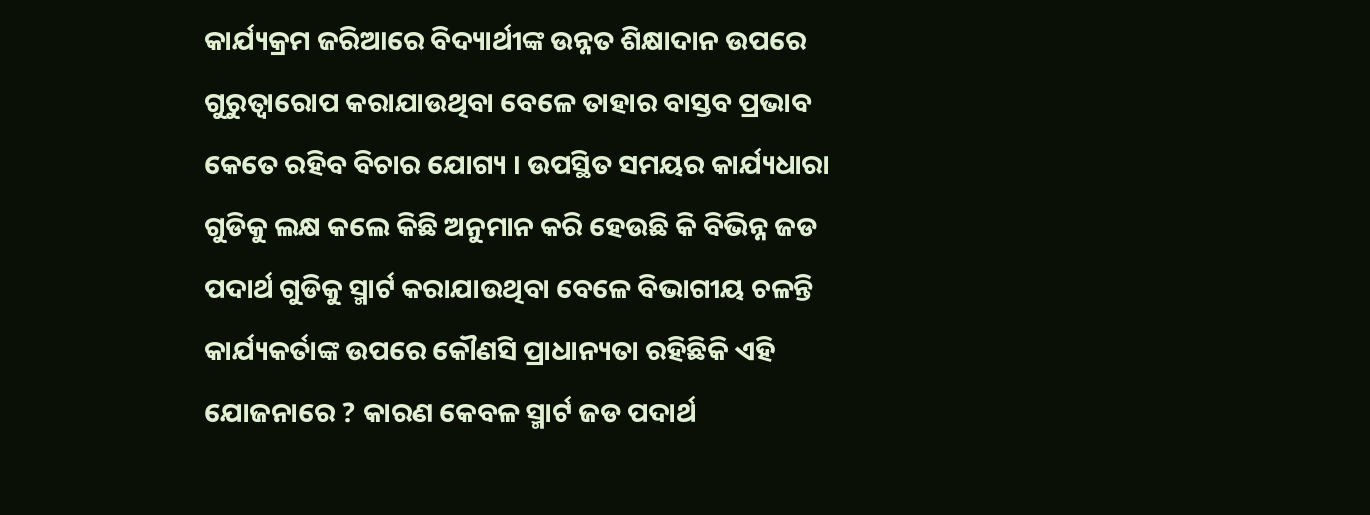କାର୍ଯ୍ୟକ୍ରମ ଜରିଆରେ ବିଦ୍ୟାର୍ଥୀଙ୍କ ଉନ୍ନତ ଶିକ୍ଷାଦାନ ଉପରେ ଗୁରୁତ୍ୱାରୋପ କରାଯାଉଥିବା ବେଳେ ତାହାର ବାସ୍ତବ ପ୍ରଭାବ କେତେ ରହିବ ବିଚାର ଯୋଗ୍ୟ । ଉପସ୍ଥିତ ସମୟର କାର୍ଯ୍ୟଧାରା ଗୁଡିକୁ ଲକ୍ଷ କଲେ କିଛି ଅନୁମାନ କରି ହେଉଛି କି ବିଭିନ୍ନ ଜଡ ପଦାର୍ଥ ଗୁଡିକୁ ସ୍ମାର୍ଟ କରାଯାଉଥିବା ବେଳେ ବିଭାଗୀୟ ଚଳନ୍ତି କାର୍ଯ୍ୟକର୍ତାଙ୍କ ଉପରେ କୌଣସି ପ୍ରାଧାନ୍ୟତା ରହିଛିକି ଏହି ଯୋଜନାରେ ? କାରଣ କେବଳ ସ୍ମାର୍ଟ ଜଡ ପଦାର୍ଥ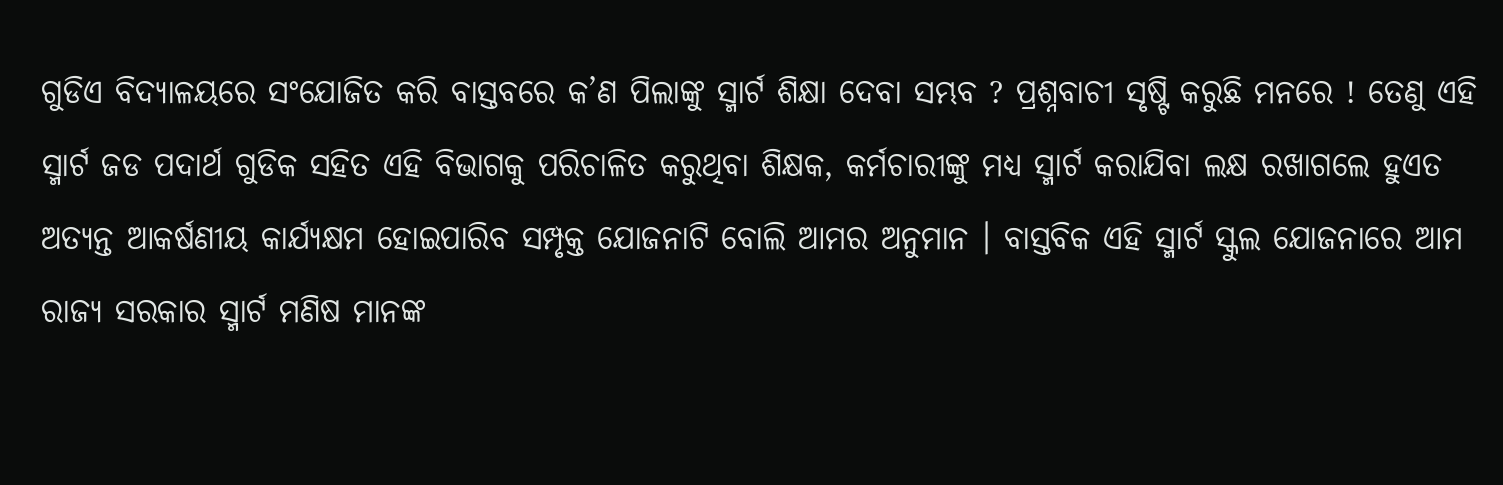ଗୁଡିଏ ବିଦ୍ୟାଳୟରେ ସଂଯୋଜିତ କରି ବାସ୍ତବରେ କ’ଣ ପିଲାଙ୍କୁ ସ୍ମାର୍ଟ ଶିକ୍ଷା ଦେବା ସମ୍ଭବ ? ପ୍ରଶ୍ନବାଚୀ ସୃଷ୍ଟି କରୁଛି ମନରେ ! ତେଣୁ ଏହି ସ୍ମାର୍ଟ ଜଡ ପଦାର୍ଥ ଗୁଡିକ ସହିତ ଏହି ବିଭାଗକୁ ପରିଚାଳିତ କରୁଥିବା ଶିକ୍ଷକ, କର୍ମଚାରୀଙ୍କୁ ମଧ୍ୟ ସ୍ମାର୍ଟ କରାଯିବା ଲକ୍ଷ ରଖାଗଲେ ହୁଏତ ଅତ୍ୟନ୍ତ ଆକର୍ଷଣୀୟ କାର୍ଯ୍ୟକ୍ଷମ ହୋଇପାରିବ ସମ୍ପୃକ୍ତ ଯୋଜନାଟି ବୋଲି ଆମର ଅନୁମାନ । ବାସ୍ତବିକ ଏହି ସ୍ମାର୍ଟ ସ୍କୁଲ ଯୋଜନାରେ ଆମ ରାଜ୍ୟ ସରକାର ସ୍ମାର୍ଟ ମଣିଷ ମାନଙ୍କ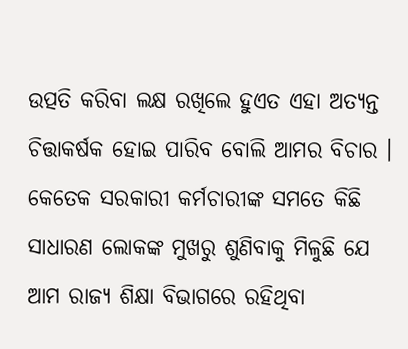ଉତ୍ପତି କରିବା ଲକ୍ଷ ରଖିଲେ ହୁଏତ ଏହା ଅତ୍ୟନ୍ତ ଚିତ୍ତାକର୍ଷକ ହୋଇ ପାରିବ ବୋଲି ଆମର ବିଚାର । କେତେକ ସରକାରୀ କର୍ମଚାରୀଙ୍କ ସମତେ କିଛି ସାଧାରଣ ଲୋକଙ୍କ ମୁଖରୁ ଶୁଣିବାକୁ ମିଳୁଛି ଯେ ଆମ ରାଜ୍ୟ ଶିକ୍ଷା ବିଭାଗରେ ରହିଥିବା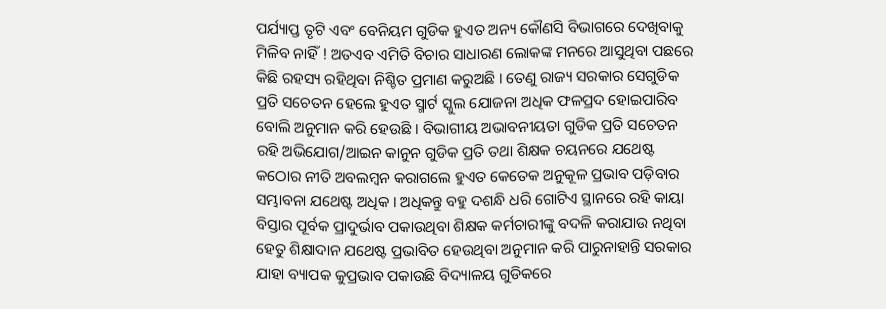ପର୍ଯ୍ୟାପ୍ତ ତୃଟି ଏବଂ ବେନିୟମ ଗୁଡିକ ହୁଏତ ଅନ୍ୟ କୌଣସି ବିଭାଗରେ ଦେଖିବାକୁ ମିଳିବ ନାହିଁ ! ଅତଏବ ଏମିତି ବିଚାର ସାଧାରଣ ଲୋକଙ୍କ ମନରେ ଆସୁଥିବା ପଛରେ କିଛି ରହସ୍ୟ ରହିଥିବା ନିଶ୍ଚିତ ପ୍ରମାଣ କରୁଅଛି । ତେଣୁ ରାଜ୍ୟ ସରକାର ସେଗୁଡିକ ପ୍ରତି ସଚେତନ ହେଲେ ହୁଏତ ସ୍ମାର୍ଟ ସ୍କୁଲ ଯୋଜନା ଅଧିକ ଫଳପ୍ରଦ ହୋଇପାରିବ ବୋଲି ଅନୁମାନ କରି ହେଉଛି । ବିଭାଗୀୟ ଅଭାବନୀୟତା ଗୁଡିକ ପ୍ରତି ସଚେତନ ରହି ଅଭିଯୋଗ/ଆଇନ କାନୁନ ଗୁଡିକ ପ୍ରତି ତଥା ଶିକ୍ଷକ ଚୟନରେ ଯଥେଷ୍ଟ କଠୋର ନୀତି ଅବଲମ୍ବନ କରାଗଲେ ହୁଏତ କେତେକ ଅନୁକୂଳ ପ୍ରଭାବ ପଡ଼ିବାର ସମ୍ଭାବନା ଯଥେଷ୍ଟ ଅଧିକ । ଅଧିକନ୍ତୁ ବହୁ ଦଶନ୍ଧି ଧରି ଗୋଟିଏ ସ୍ଥାନରେ ରହି କାୟା ବିସ୍ତାର ପୂର୍ବକ ପ୍ରାଦୁର୍ଭାବ ପକାଉଥିବା ଶିକ୍ଷକ କର୍ମଚାରୀଙ୍କୁ ବଦଳି କରାଯାଉ ନଥିବା ହେତୁ ଶିକ୍ଷାଦାନ ଯଥେଷ୍ଟ ପ୍ରଭାବିତ ହେଉଥିବା ଅନୁମାନ କରି ପାରୁନାହାନ୍ତି ସରକାର ଯାହା ବ୍ୟାପକ କୁପ୍ରଭାବ ପକାଉଛି ବିଦ୍ୟାଳୟ ଗୁଡିକରେ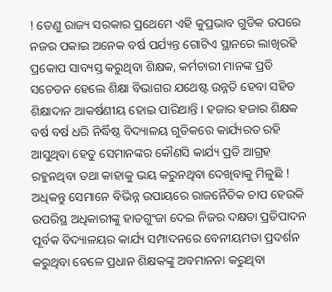! ତେଣୁ ରାଜ୍ୟ ସରକାର ପ୍ରଥେମେ ଏହି କୁପ୍ରଭାବ ଗୁଡିକ ଉପରେ ନଜର ପକାଇ ଅନେକ ବର୍ଷ ପର୍ଯ୍ୟନ୍ତ ଗୋଟିଏ ସ୍ଥାନରେ ଲାଖିରହି ପ୍ରକୋପ ସାବ୍ୟସ୍ତ କରୁଥିବା ଶିକ୍ଷକ, କର୍ମଚାରୀ ମାନଙ୍କ ପ୍ରତି ସଚେତନ ହେଲେ ଶିକ୍ଷା ବିଭାଗର ଯଥେଷ୍ଟ ଉନ୍ନତି ହେବା ସହିତ ଶିକ୍ଷାଦାନ ଆକର୍ଷଣୀୟ ହୋଇ ପାରିଥାନ୍ତି । ହଜାର ହଜାର ଶିକ୍ଷକ ବର୍ଷ ବର୍ଷ ଧରି ନିର୍ଦ୍ଧିଷ୍ଠ ବିଦ୍ୟାଳୟ ଗୁଡିକରେ କାର୍ଯ୍ୟରତ ରହି ଆସୁଥିବା ହେତୁ ସେମାନଙ୍କର କୌଣସି କାର୍ଯ୍ୟ ପ୍ରତି ଆଗ୍ରହ ରହୁନଥିବା ତଥା କାହାକୁ ଭୟ କରୁନଥିବା ଦେଖିବାକୁ ମିଳୁଛି ! ଅଧିକନ୍ତୁ ସେମାନେ ବିଭିନ୍ନ ଉପାୟରେ ରାଜନୈତିକ ଚାପ ହେଉକି ଉପରିସ୍ଥ ଅଧିକାରୀଙ୍କୁ ହାତଗୁଂଜା ଦେଇ ନିଜର ଦକ୍ଷତା ପ୍ରତିପାଦନ ପୂର୍ବକ ବିଦ୍ୟାଳୟର କାର୍ଯ୍ୟ ସମ୍ପାଦନରେ ବେନୀୟମତା ପ୍ରଦର୍ଶନ କରୁଥିବା ବେଳେ ପ୍ରଧାନ ଶିକ୍ଷକଙ୍କୁ ଅବମାନନା କରୁଥିବା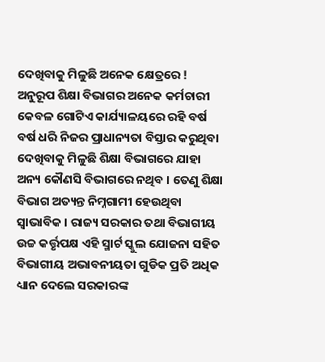ଦେଖିବାକୁ ମିଳୁଛି ଅନେକ କ୍ଷେତ୍ରରେ ! ଅନୁରୂପ ଶିକ୍ଷା ବିଭାଗର ଅନେକ କର୍ମଚାରୀ କେବଳ ଗୋଟିଏ କାର୍ଯ୍ୟାଳୟରେ ରହି ବର୍ଷ ବର୍ଷ ଧରି ନିଜର ପ୍ରାଧାନ୍ୟତା ବିସ୍ତାର କରୁଥିବା ଦେଖିବାକୁ ମିଳୁଛି ଶିକ୍ଷା ବିଭାଗରେ ଯାହା ଅନ୍ୟ କୌଣସି ବିଭାଗରେ ନଥିବ । ତେଣୁ ଶିକ୍ଷା ବିଭାଗ ଅତ୍ୟନ୍ତ ନିମ୍ନଗାମୀ ହେଉଥିବା ସ୍ୱାଭାବିକ । ରାଜ୍ୟ ସରକାର ତଥା ବିଭାଗୀୟ ଉଚ୍ଚ କର୍ତ୍ତୃପକ୍ଷ ଏହି ସ୍ମାର୍ଟ ସ୍କୁଲ ଯୋଜନା ସହିତ ବିଭାଗୀୟ ଅଭାବନୀୟତା ଗୁଡିକ ପ୍ରତି ଅଧିକ ଧ୍ୟାନ ଦେଲେ ସରକାରଙ୍କ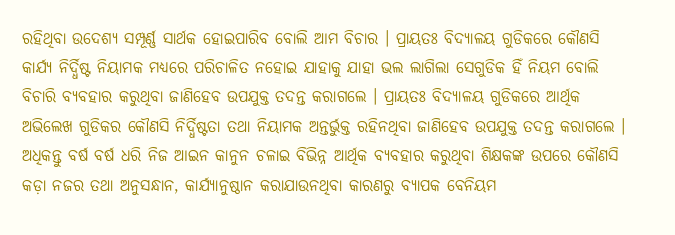ରହିଥିବା ଉଦେଶ୍ୟ ସମ୍ପୂର୍ଣ୍ଣ ସାର୍ଥକ ହୋଇପାରିବ ବୋଲି ଆମ ବିଚାର । ପ୍ରାୟତଃ ବିଦ୍ୟାଳୟ ଗୁଡିକରେ କୌଣସି କାର୍ଯ୍ୟ ନିର୍ଦ୍ଧିଷ୍ଟ ନିୟାମକ ମଧ୍ୟରେ ପରିଚାଳିତ ନହୋଇ ଯାହାକୁ ଯାହା ଭଲ ଲାଗିଲା ସେଗୁଡିକ ହିଁ ନିୟମ ବୋଲି ବିଚାରି ବ୍ୟବହାର କରୁଥିବା ଜାଣିହେବ ଉପଯୁକ୍ତ ତଦନ୍ତ କରାଗଲେ । ପ୍ରାୟତଃ ବିଦ୍ୟାଳୟ ଗୁଡିକରେ ଆର୍ଥିକ ଅଭିଲେଖ ଗୁଡିକର କୌଣସି ନିର୍ଦ୍ଧିଷ୍ଟତା ତଥା ନିୟାମକ ଅନ୍ତର୍ଭୁକ୍ତ ରହିନଥିବା ଜାଣିହେବ ଉପଯୁକ୍ତ ତଦନ୍ତ କରାଗଲେ । ଅଧିକନ୍ତୁ ବର୍ଷ ବର୍ଷ ଧରି ନିଜ ଆଇନ କାନୁନ ଚଳାଇ ବିଭିନ୍ନ ଆର୍ଥିକ ବ୍ୟବହାର କରୁଥିବା ଶିକ୍ଷକଙ୍କ ଉପରେ କୌଣସି କଡ଼ା ନଜର ତଥା ଅନୁସନ୍ଧାନ, କାର୍ଯ୍ୟାନୁଷ୍ଠାନ କରାଯାଉନଥିବା କାରଣରୁ ବ୍ୟାପକ ବେନିୟମ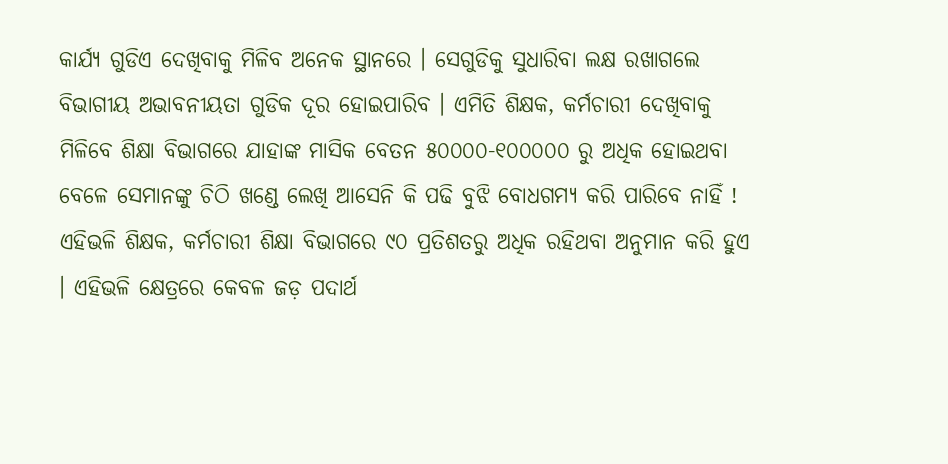କାର୍ଯ୍ୟ ଗୁଡିଏ ଦେଖିବାକୁ ମିଳିବ ଅନେକ ସ୍ଥାନରେ । ସେଗୁଡିକୁ ସୁଧାରିବା ଲକ୍ଷ ରଖାଗଲେ ବିଭାଗୀୟ ଅଭାବନୀୟତା ଗୁଡିକ ଦୂର ହୋଇପାରିବ । ଏମିତି ଶିକ୍ଷକ, କର୍ମଚାରୀ ଦେଖିବାକୁ ମିଳିବେ ଶିକ୍ଷା ବିଭାଗରେ ଯାହାଙ୍କ ମାସିକ ବେତନ ୫୦୦୦୦-୧୦୦୦୦୦ ରୁ ଅଧିକ ହୋଇଥବା ବେଳେ ସେମାନଙ୍କୁ ଚିଠି ଖଣ୍ଡେ ଲେଖି ଆସେନି କି ପଢି ବୁଝି ବୋଧଗମ୍ୟ କରି ପାରିବେ ନାହିଁ ! ଏହିଭଳି ଶିକ୍ଷକ, କର୍ମଚାରୀ ଶିକ୍ଷା ବିଭାଗରେ ୯୦ ପ୍ରତିଶତରୁ ଅଧିକ ରହିଥବା ଅନୁମାନ କରି ହୁଏ । ଏହିଭଳି କ୍ଷେତ୍ରରେ କେବଳ ଜଡ଼ ପଦାର୍ଥ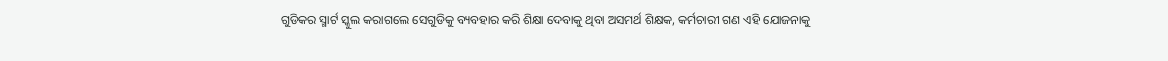ଗୁଡିକର ସ୍ମାର୍ଟ ସ୍କୁଲ କରାଗଲେ ସେଗୁଡିକୁ ବ୍ୟବହାର କରି ଶିକ୍ଷା ଦେବାକୁ ଥିବା ଅସମର୍ଥ ଶିକ୍ଷକ, କର୍ମଚାରୀ ଗଣ ଏହି ଯୋଜନାକୁ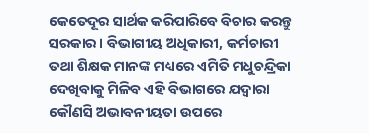କେତେଦୂର ସାର୍ଥକ କରିପାରିବେ ବିଚାର କରନ୍ତୁ ସରକାର । ବିଭାଗୀୟ ଅଧିକାରୀ, କର୍ମଚାରୀ ତଥା ଶିକ୍ଷକ ମାନଙ୍କ ମଧ୍ୟରେ ଏମିତି ମଧୁଚନ୍ଦ୍ରିକା ଦେଖିବାକୁ ମିଳିବ ଏହି ବିଭାଗରେ ଯଦ୍ୱାରା କୌଣସି ଅଭାବନୀୟତା ଉପରେ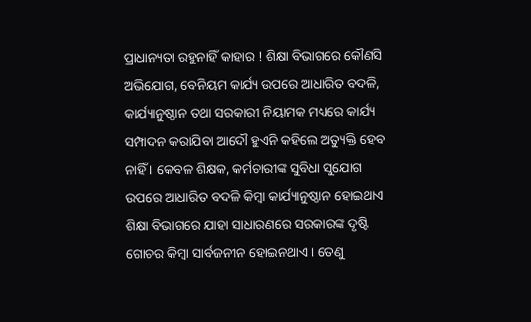ପ୍ରାଧାନ୍ୟତା ରହୁନାହିଁ କାହାର ! ଶିକ୍ଷା ବିଭାଗରେ କୌଣସି ଅଭିଯୋଗ, ବେନିୟମ କାର୍ଯ୍ୟ ଉପରେ ଆଧାରିତ ବଦଳି, କାର୍ଯ୍ୟାନୁଷ୍ଠାନ ତଥା ସରକାରୀ ନିୟାମକ ମଧ୍ୟରେ କାର୍ଯ୍ୟ ସମ୍ପାଦନ କରାଯିବା ଆଦୌ ହୁଏନି କହିଲେ ଅତ୍ୟୁକ୍ତି ହେବ ନାହିଁ । କେବଳ ଶିକ୍ଷକ, କର୍ମଚାରୀଙ୍କ ସୁବିଧା ସୁଯୋଗ ଉପରେ ଆଧାରିତ ବଦଳି କିମ୍ବା କାର୍ଯ୍ୟାନୁଷ୍ଠାନ ହୋଇଥାଏ ଶିକ୍ଷା ବିଭାଗରେ ଯାହା ସାଧାରଣରେ ସରକାରଙ୍କ ଦୃଷ୍ଟି ଗୋଚର କିମ୍ବା ସାର୍ବଜନୀନ ହୋଇନଥାଏ । ତେଣୁ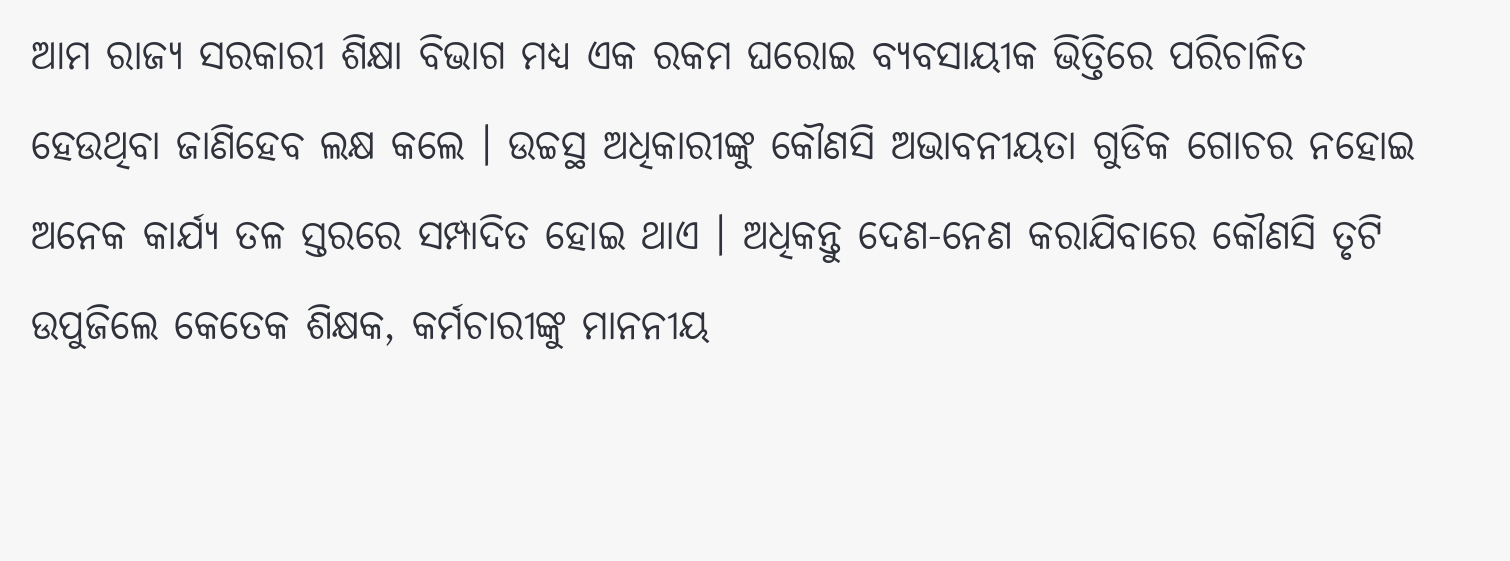ଆମ ରାଜ୍ୟ ସରକାରୀ ଶିକ୍ଷା ବିଭାଗ ମଧ୍ୟ ଏକ ରକମ ଘରୋଇ ବ୍ୟବସାୟୀକ ଭିତ୍ତିରେ ପରିଚାଳିତ ହେଉଥିବା ଜାଣିହେବ ଲକ୍ଷ କଲେ । ଉଚ୍ଚସ୍ଥ ଅଧିକାରୀଙ୍କୁ କୌଣସି ଅଭାବନୀୟତା ଗୁଡିକ ଗୋଚର ନହୋଇ ଅନେକ କାର୍ଯ୍ୟ ତଳ ସ୍ତରରେ ସମ୍ପାଦିତ ହୋଇ ଥାଏ । ଅଧିକନ୍ତୁ ଦେଣ-ନେଣ କରାଯିବାରେ କୌଣସି ତୃଟି ଉପୁଜିଲେ କେତେକ ଶିକ୍ଷକ, କର୍ମଚାରୀଙ୍କୁ ମାନନୀୟ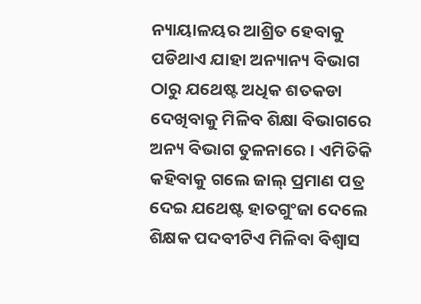ନ୍ୟାୟାଳୟର ଆଶ୍ରିତ ହେବାକୁ ପଡିଥାଏ ଯାହା ଅନ୍ୟାନ୍ୟ ବିଭାଗ ଠାରୁ ଯଥେଷ୍ଟ ଅଧିକ ଶତକଡା ଦେଖିବାକୁ ମିଳିବ ଶିକ୍ଷା ବିଭାଗରେ ଅନ୍ୟ ବିଭାଗ ତୁଳନାରେ । ଏମିତିକି କହିବାକୁ ଗଲେ ଜାଲ୍ ପ୍ରମାଣ ପତ୍ର ଦେଇ ଯଥେଷ୍ଟ ହାତଗୁଂଜା ଦେଲେ ଶିକ୍ଷକ ପଦବୀଟିଏ ମିଳିବା ବିଶ୍ୱାସ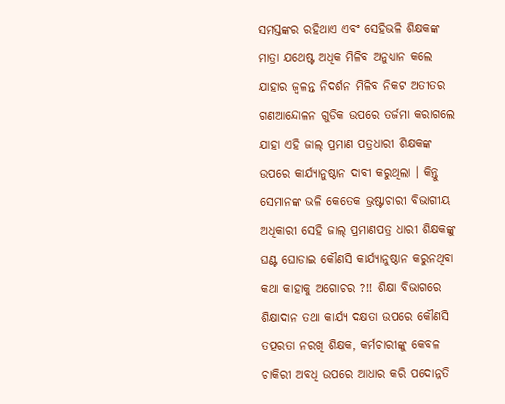ସମସ୍ତଙ୍କର ରହିଥାଏ ଏବଂ ସେହିଭଳି ଶିକ୍ଷକଙ୍କ ମାତ୍ରା ଯଥେଷ୍ଟ ଅଧିକ ମିଳିବ ଅନୁଧ୍ୟାନ କଲେ ଯାହାର ଜ୍ୱଳନ୍ତ ନିଦର୍ଶନ ମିଳିବ ନିକଟ ଅତୀତର ଗଣଆନ୍ଦୋଳନ ଗୁଡିକ ଉପରେ ତର୍ଜମା କରାଗଲେ ଯାହା ଏହି ଜାଲ୍ ପ୍ରମାଣ ପତ୍ରଧାରୀ ଶିକ୍ଷକଙ୍କ ଉପରେ କାର୍ଯ୍ୟାନୁଷ୍ଠାନ ଦାବୀ କରୁଥିଲା । କିନ୍ତୁ ସେମାନଙ୍କ ଭଳି କେତେକ ଭ୍ରଷ୍ଟାଚାରୀ ବିଭାଗୀୟ ଅଧିକାରୀ ସେହି ଜାଲ୍ ପ୍ରମାଣପତ୍ର ଧାରୀ ଶିକ୍ଷକଙ୍କୁ ଘଣ୍ଟ ଘୋଡାଇ କୌଣସି କାର୍ଯ୍ୟାନୁଷ୍ଠାନ କରୁନଥିବା କଥା କାହାକୁ ଅଗୋଚର ?!! ଶିକ୍ଷା ବିଭାଗରେ ଶିକ୍ଷାଦାନ ତଥା କାର୍ଯ୍ୟ ଦକ୍ଷତା ଉପରେ କୌଣସି ତତ୍ପରତା ନରଖି ଶିକ୍ଷକ, କର୍ମଚାରୀଙ୍କୁ କେବଳ ଚାକିରୀ ଅବଧି ଉପରେ ଆଧାର କରି ପଦୋନ୍ନତି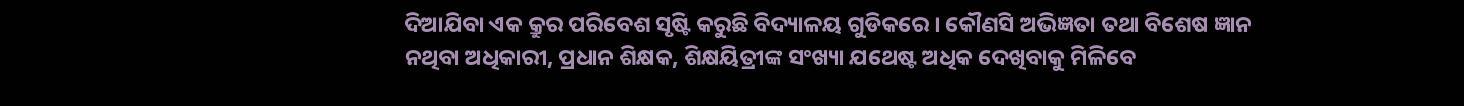ଦିଆଯିବା ଏକ କ୍ରୁର ପରିବେଶ ସୃଷ୍ଟି କରୁଛି ବିଦ୍ୟାଳୟ ଗୁଡିକରେ । କୌଣସି ଅଭିଜ୍ଞତା ତଥା ବିଶେଷ ଜ୍ଞାନ ନଥିବା ଅଧିକାରୀ, ପ୍ରଧାନ ଶିକ୍ଷକ, ଶିକ୍ଷୟିତ୍ରୀଙ୍କ ସଂଖ୍ୟା ଯଥେଷ୍ଟ ଅଧିକ ଦେଖିବାକୁ ମିଳିବେ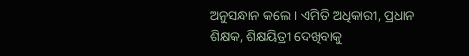ଅନୁସନ୍ଧାନ କଲେ । ଏମିତି ଅଧିକାରୀ, ପ୍ରଧାନ ଶିକ୍ଷକ, ଶିକ୍ଷୟିତ୍ରୀ ଦେଖିବାକୁ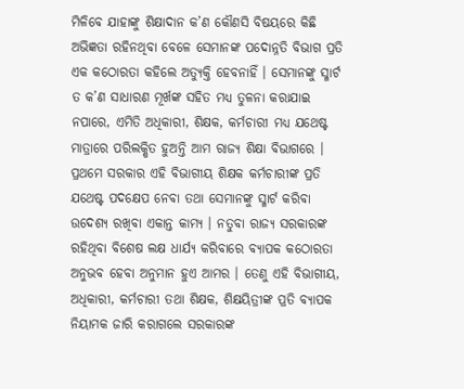ମିଳିବେ ଯାହାଙ୍କୁ ଶିକ୍ଷାଦାନ କ’ଣ କୌଣସି ବିଷୟରେ କିଛି ଅଭିଜ୍ଞତା ରହିନଥିବା ବେଳେ ସେମାନଙ୍କ ପଦୋନ୍ନତି ବିଭାଗ ପ୍ରତି ଏକ କଠୋରତା କହିଲେ ଅତ୍ୟୁକ୍ତି ହେବନାହିଁ । ସେମାନଙ୍କୁ ସ୍ମାର୍ଟ ତ କ’ଣ ସାଧାରଣ ମୂର୍ଖଙ୍କ ସହିତ ମଧ୍ୟ ତୁଳନା କରାଯାଇ ନପାରେ, ଏମିତି ଅଧିକାରୀ, ଶିକ୍ଷକ, କର୍ମଚାରୀ ମଧ୍ୟ ଯଥେଷ୍ଟ ମାତ୍ରାରେ ପରିଲକ୍ଷିତ ହୁଅନ୍ତି ଆମ ରାଜ୍ୟ ଶିକ୍ଷା ବିଭାଗରେ । ପ୍ରଥମେ ସରକାର ଏହି ବିଭାଗୀୟ ଶିକ୍ଷକ କର୍ମଚାରୀଙ୍କ ପ୍ରତି ଯଥେଷ୍ଟ ପଦକ୍ଷେପ ନେବା ତଥା ସେମାନଙ୍କୁ ସ୍ମାର୍ଟ କରିବା ଉଦେଶ୍ୟ ରଖିବା ଏକାନ୍ତ କାମ୍ୟ । ନତୁବା ରାଜ୍ୟ ସରକାରଙ୍କ ରହିଥିବା ବିଶେଷ ଲକ୍ଷ ଧାର୍ଯ୍ୟ କରିବାରେ ବ୍ୟାପକ କଠୋରତା ଅନୁଭବ ହେବା ଅନୁମାନ ହୁଏ ଆମର । ତେଣୁ ଏହି ବିଭାଗୀୟ, ଅଧିକାରୀ, କର୍ମଚାରୀ ତଥା ଶିକ୍ଷକ, ଶିକ୍ଷୟିତ୍ରୀଙ୍କ ପ୍ରତି ବ୍ୟାପକ ନିୟାମକ ଜାରି କରାଗଲେ ସରକାରଙ୍କ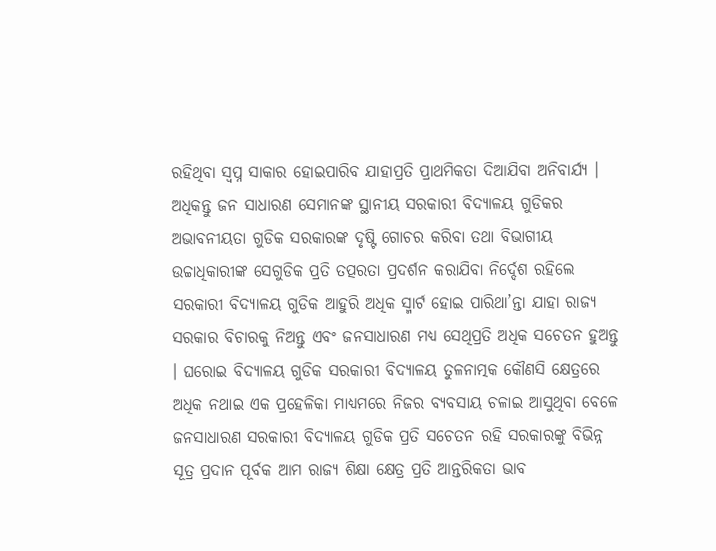ରହିଥିବା ସ୍ୱପ୍ନ ସାକାର ହୋଇପାରିବ ଯାହାପ୍ରତି ପ୍ରାଥମିକତା ଦିଆଯିବା ଅନିବାର୍ଯ୍ୟ । ଅଧିକନ୍ତୁ ଜନ ସାଧାରଣ ସେମାନଙ୍କ ସ୍ଥାନୀୟ ସରକାରୀ ବିଦ୍ୟାଳୟ ଗୁଡିକର ଅଭାବନୀୟତା ଗୁଡିକ ସରକାରଙ୍କ ଦୃଷ୍ଟି ଗୋଚର କରିବା ତଥା ବିଭାଗୀୟ ଉଚ୍ଚାଧିକାରୀଙ୍କ ସେଗୁଡିକ ପ୍ରତି ତତ୍ପରତା ପ୍ରଦର୍ଶନ କରାଯିବା ନିର୍ଦ୍ଦେଶ ରହିଲେ ସରକାରୀ ବିଦ୍ୟାଳୟ ଗୁଡିକ ଆହୁରି ଅଧିକ ସ୍ମାର୍ଟ ହୋଇ ପାରିଥା’ନ୍ତା ଯାହା ରାଜ୍ୟ ସରକାର ବିଚାରକୁ ନିଅନ୍ତୁ ଏବଂ ଜନସାଧାରଣ ମଧ୍ୟ ସେଥିପ୍ରତି ଅଧିକ ସଚେତନ ହୁଅନ୍ତୁ । ଘରୋଇ ବିଦ୍ୟାଳୟ ଗୁଡିକ ସରକାରୀ ବିଦ୍ୟାଳୟ ତୁଳନାତ୍ମକ କୌଣସି କ୍ଷେତ୍ରରେ ଅଧିକ ନଥାଇ ଏକ ପ୍ରହେଳିକା ମାଧ୍ୟମରେ ନିଜର ବ୍ୟବସାୟ ଚଳାଇ ଆସୁଥିବା ବେଳେ ଜନସାଧାରଣ ସରକାରୀ ବିଦ୍ୟାଳୟ ଗୁଡିକ ପ୍ରତି ସଚେତନ ରହି ସରକାରଙ୍କୁ ବିଭିନ୍ନ ସୂତ୍ର ପ୍ରଦାନ ପୂର୍ବକ ଆମ ରାଜ୍ୟ ଶିକ୍ଷା କ୍ଷେତ୍ର ପ୍ରତି ଆନ୍ତରିକତା ଭାବ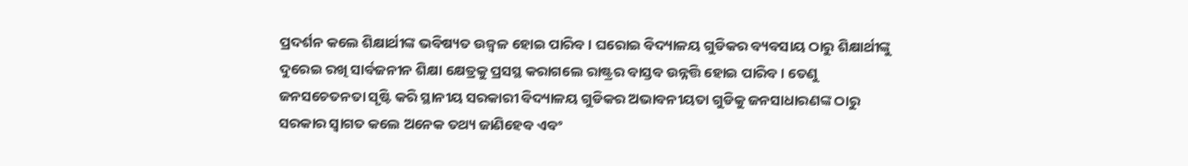ପ୍ରଦର୍ଶନ କଲେ ଶିକ୍ଷାର୍ଥୀଙ୍କ ଭବିଷ୍ୟତ ଉଜ୍ୱଳ ହୋଇ ପାରିବ । ଘରୋଇ ବିଦ୍ୟାଳୟ ଗୁଡିକର ବ୍ୟବସାୟ ଠାରୁ ଶିକ୍ଷାର୍ଥୀଙ୍କୁ ଦୁରେଇ ରଖି ସାର୍ବଜନୀନ ଶିକ୍ଷା କ୍ଷେତ୍ରକୁ ପ୍ରସସ୍ଥ କରାଗଲେ ରାଷ୍ଟ୍ରର ବାସ୍ତବ ଉନ୍ନତ୍ତି ହୋଇ ପାରିବ । ତେଣୁ ଜନସଚେତନତା ସୃଷ୍ଟି କରି ସ୍ଥାନୀୟ ସରକାରୀ ବିଦ୍ୟାଳୟ ଗୁଡିକର ଅଭାବନୀୟତା ଗୁଡିକୁ ଜନସାଧାରଣଙ୍କ ଠାରୁ ସରକାର ସ୍ୱାଗତ କଲେ ଅନେକ ତଥ୍ୟ ଜାଣିହେବ ଏବଂ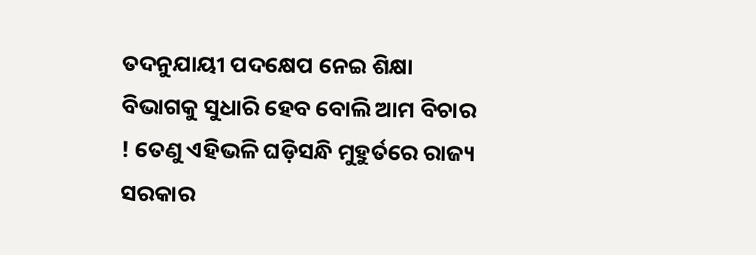ତଦନୁଯାୟୀ ପଦକ୍ଷେପ ନେଇ ଶିକ୍ଷା ବିଭାଗକୁ ସୁଧାରି ହେବ ବୋଲି ଆମ ବିଚାର ! ତେଣୁ ଏହିଭଳି ଘଡ଼ିସନ୍ଧି ମୁହୁର୍ତରେ ରାଜ୍ୟ ସରକାର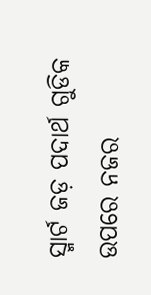ସ୍ମାର୍ଟ ଜଡ଼ ପଦାର୍ଥ ଗୁଡିକ ଉପରେ ନଜର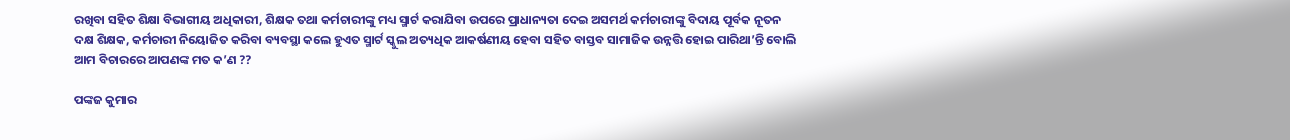ରଖିବା ସହିତ ଶିକ୍ଷା ବିଭାଗୀୟ ଅଧିକାରୀ, ଶିକ୍ଷକ ତଥା କର୍ମଚାରୀଙ୍କୁ ମଧ୍ୟ ସ୍ମାର୍ଟ କରାଯିବା ଉପରେ ପ୍ରାଧାନ୍ୟତା ଦେଇ ଅସମର୍ଥ କର୍ମଚାରୀଙ୍କୁ ବିଦାୟ ପୂର୍ବକ ନୂତନ ଦକ୍ଷ ଶିକ୍ଷକ, କର୍ମଚାରୀ ନିୟୋଜିତ କରିବା ବ୍ୟବସ୍ଥା କଲେ ହୁଏତ ସ୍ମାର୍ଟ ସ୍କୁଲ ଅତ୍ୟଧିକ ଆକର୍ଷଣୀୟ ହେବା ସହିତ ବାସ୍ତବ ସାମାଜିକ ଉନ୍ନତ୍ତି ହୋଇ ପାରିଥା’ନ୍ତି ବୋଲି ଆମ ବିଚାରରେ ଆପଣଙ୍କ ମତ କ’ଣ ??

ପଙ୍କଜ କୁମାର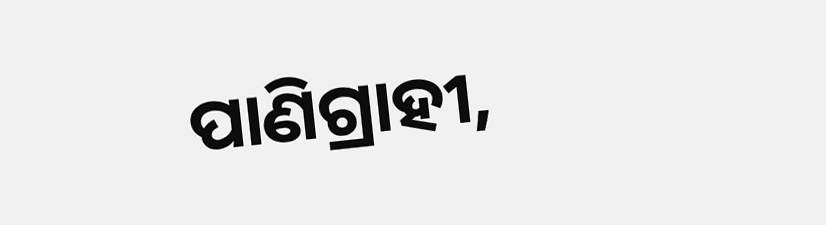ପାଣିଗ୍ରାହୀ,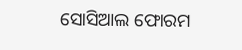ସୋସିଆଲ ଫୋରମ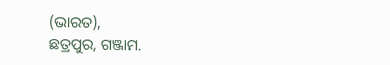(ଭାରତ),
ଛତ୍ରପୁର, ଗଞ୍ଜାମ.